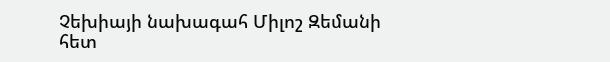Չեխիայի նախագահ Միլոշ Զեմանի հետ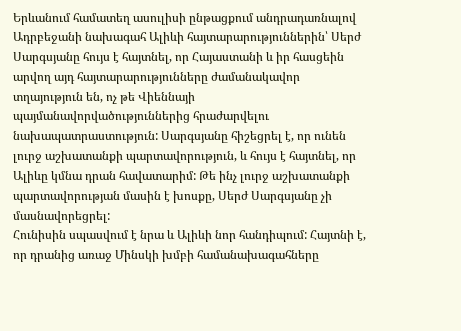Երևանում համատեղ ասուլիսի ընթացքում անդրադառնալով Ադրբեջանի նախագահ Ալիևի հայտարարություններին՝ Սերժ Սարգսյանը հույս է հայտնել, որ Հայաստանի և իր հասցեին արվող այդ հայտարարությունները ժամանակավոր տղայություն են, ոչ թե Վիեննայի պայմանավորվածություններից հրաժարվելու նախապատրաստություն: Սարգսյանը հիշեցրել է, որ ունեն լուրջ աշխատանքի պարտավորություն, և հույս է հայտնել, որ Ալիևը կմնա դրան հավատարիմ: Թե ինչ լուրջ աշխատանքի պարտավորության մասին է խոսքը, Սերժ Սարգսյանը չի մասնավորեցրել:
Հունիսին սպասվում է նրա և Ալիևի նոր հանդիպում: Հայտնի է, որ դրանից առաջ Մինսկի խմբի համանախագահները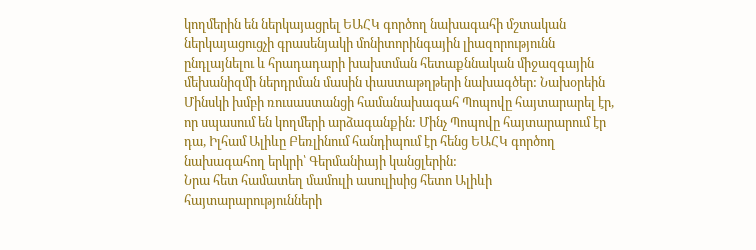կողմերին են ներկայացրել ԵԱՀԿ գործող նախագահի մշտական ներկայացուցչի գրասենյակի մոնիտորինգային լիազորությունն ընդլայնելու և հրադադարի խախտման հետաքննական միջազգային մեխանիզմի ներդրման մասին փաստաթղթերի նախագծեր: Նախօրեին Մինսկի խմբի ռուսաստանցի համանախագահ Պոպովը հայտարարել էր, որ սպասում են կողմերի արձագանքին: Մինչ Պոպովը հայտարարում էր դա, Իլհամ Ալիևը Բեռլինում հանդիպում էր հենց ԵԱՀԿ գործող նախագահող երկրի՝ Գերմանիայի կանցլերին:
Նրա հետ համատեղ մամուլի ասուլիսից հետո Ալիևի հայտարարությունների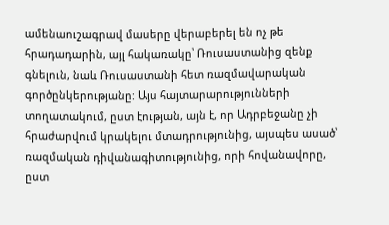ամենաուշագրավ մասերը վերաբերել են ոչ թե հրադադարին, այլ հակառակը՝ Ռուսաստանից զենք գնելուն, նաև Ռուսաստանի հետ ռազմավարական գործընկերությանը: Այս հայտարարությունների տողատակում, ըստ էության, այն է, որ Ադրբեջանը չի հրաժարվում կրակելու մտադրությունից, այսպես ասած՝ ռազմական դիվանագիտությունից, որի հովանավորը, ըստ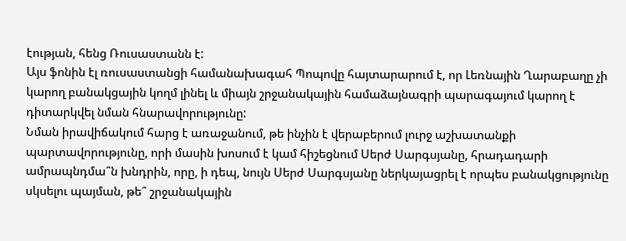էության, հենց Ռուսաստանն է:
Այս ֆոնին էլ ռուսաստանցի համանախագահ Պոպովը հայտարարում է, որ Լեռնային Ղարաբաղը չի կարող բանակցային կողմ լինել և միայն շրջանակային համաձայնագրի պարագայում կարող է դիտարկվել նման հնարավորությունը:
Նման իրավիճակում հարց է առաջանում, թե ինչին է վերաբերում լուրջ աշխատանքի պարտավորությունը, որի մասին խոսում է կամ հիշեցնում Սերժ Սարգսյանը, հրադադարի ամրապնդմա՞ն խնդրին, որը, ի դեպ, նույն Սերժ Սարգսյանը ներկայացրել է որպես բանակցությունը սկսելու պայման, թե՞ շրջանակային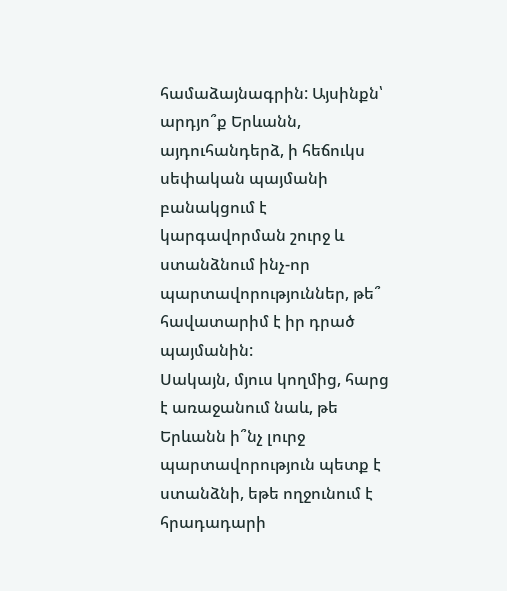համաձայնագրին: Այսինքն՝ արդյո՞ք Երևանն, այդուհանդերձ, ի հեճուկս սեփական պայմանի բանակցում է կարգավորման շուրջ և ստանձնում ինչ-որ պարտավորություններ, թե՞ հավատարիմ է իր դրած պայմանին:
Սակայն, մյուս կողմից, հարց է առաջանում նաև, թե Երևանն ի՞նչ լուրջ պարտավորություն պետք է ստանձնի, եթե ողջունում է հրադադարի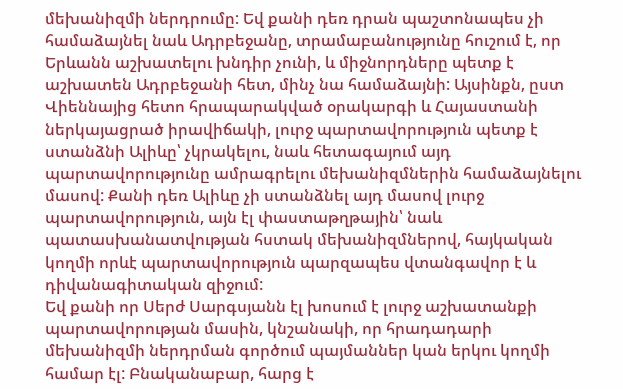մեխանիզմի ներդրումը: Եվ քանի դեռ դրան պաշտոնապես չի համաձայնել նաև Ադրբեջանը, տրամաբանությունը հուշում է, որ Երևանն աշխատելու խնդիր չունի, և միջնորդները պետք է աշխատեն Ադրբեջանի հետ, մինչ նա համաձայնի: Այսինքն, ըստ Վիեննայից հետո հրապարակված օրակարգի և Հայաստանի ներկայացրած իրավիճակի, լուրջ պարտավորություն պետք է ստանձնի Ալիևը՝ չկրակելու, նաև հետագայում այդ պարտավորությունը ամրագրելու մեխանիզմներին համաձայնելու մասով: Քանի դեռ Ալիևը չի ստանձնել այդ մասով լուրջ պարտավորություն, այն էլ փաստաթղթային՝ նաև պատասխանատվության հստակ մեխանիզմներով, հայկական կողմի որևէ պարտավորություն պարզապես վտանգավոր է և դիվանագիտական զիջում:
Եվ քանի որ Սերժ Սարգսյանն էլ խոսում է լուրջ աշխատանքի պարտավորության մասին, կնշանակի, որ հրադադարի մեխանիզմի ներդրման գործում պայմաններ կան երկու կողմի համար էլ: Բնականաբար, հարց է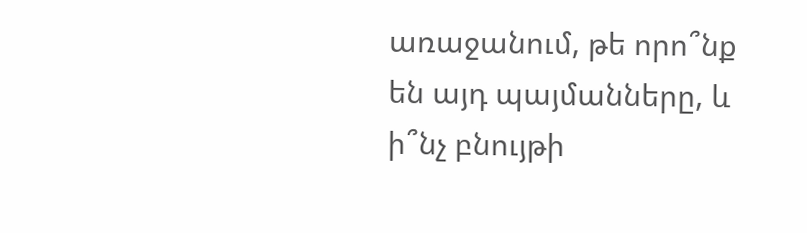առաջանում, թե որո՞նք են այդ պայմանները, և ի՞նչ բնույթի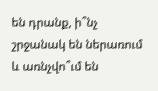են դրանք, ի՞նչ շրջանակ են ներառում և առնչվո՞ւմ են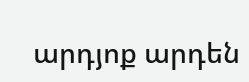արդյոք արդեն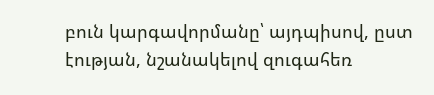բուն կարգավորմանը՝ այդպիսով, ըստ էության, նշանակելով զուգահեռ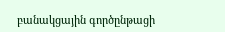բանակցային գործընթացի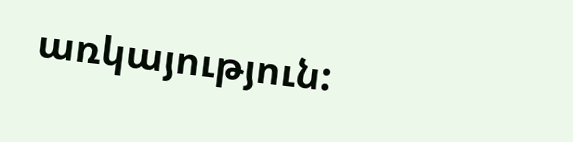առկայություն: